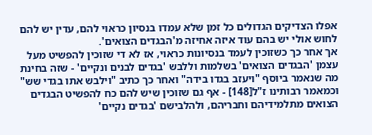אפלו הצדיקים הגדולים כל זמן שלא עמדו בנסיון כראוי להם, עדין יש להם לחוש אולי יש בהם עוד איזה אחיזה מ'הבגדים הצואים'.
אך אחר כך כשזוכין לעמד בנסיונות כראוי, אז לא די שזוכין להפשיט מעל עצמן 'הבגדים הצואים' בשלמות וללבש 'בגדים לבנים ונקיים' - שזה בחינת מה שנאמר ביוסף "ויעזב בגדו בידה" ואחר כך כתיב "וילבש אתו בגדי שש" וכמאמר רבותינו ז"ל[148] - אף גם שזוכין שיש להם כח להפשיט הבגדים הצואים מתלמידיהם וחבריהם, ולהלבישם 'בגדים נקיים'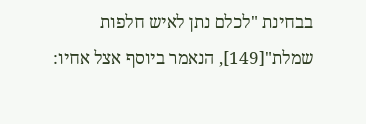בבחינת "לכלם נתן לאיש חלפות שמלת"[149], הנאמר ביוסף אצל אחיו: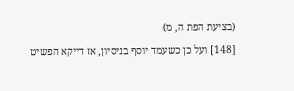(בציעת הפת ה, מ)
[148] ועל כן כשעמד יוסף בניסיון, אז דייקא הפשיט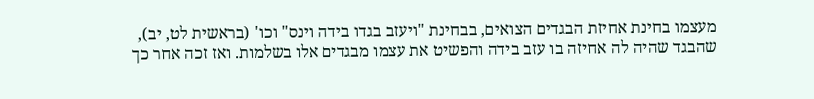מעצמו בחינת אחיזת הבגדים הצואים, בבחינת "ויעזב בגדו בידה וינס" וכו' (בראשית לט, יב), שהבגד שהיה לה אחיזה בו עזב בידה והפשיט את עצמו מבגדים אלו בשלמות. ואז זכה אחר כך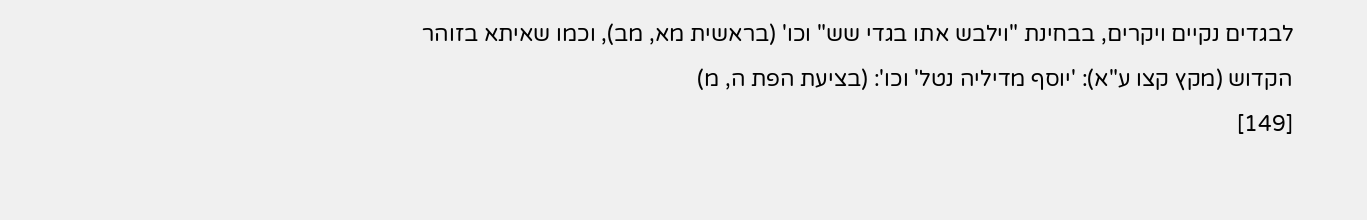לבגדים נקיים ויקרים, בבחינת "וילבש אתו בגדי שש" וכו' (בראשית מא, מב), וכמו שאיתא בזוהר הקדוש (מקץ קצו ע"א): 'יוסף מדיליה נטל' וכו': (בציעת הפת ה, מ)
[149]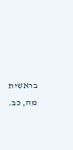בראשית מה, כב.